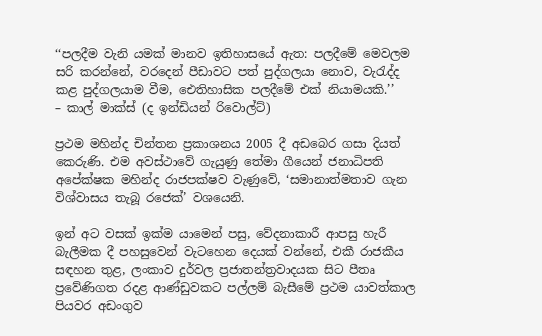‘‘පලදීම වැනි යමක් මානව ඉතිහාසයේ ඇත: පලදීමේ මෙවලම සරි කරන්නේ, වරදෙන් පීඩාවට පත් පුද්ගලයා නොව, වැරැද්ද කළ පුද්ගලයාම වීම, ඓතිහාසික පලදීමේ එක් නියාමයකි.’’
– කාල් මාක්ස් (ද ඉන්ඩියන් රිවොල්ට්)

ප්‍රථම මහින්ද චින්තන ප්‍රකාශනය 2005 දී අඩබෙර ගසා දියත් කෙරුණි. එම අවස්ථාවේ ගැයුණු තේමා ගීයෙන් ජනාධිපති අපේක්ෂක මහින්ද රාජපක්ෂව වැණුවේ, ‘සමානාත්මතාව ගැන විශ්වාසය තැබූ රජෙක්’ වශයෙනි.

ඉන් අට වසක් ඉක්ම යාමෙන් පසු, වේදනාකාරී ආපසු හැරී බැලීමක දී පහසුවෙන් වැටහෙන දෙයක් වන්නේ, එකී රාජකීය සඳහන තුළ, ලංකාව දුර්වල ප්‍රජාතන්ත්‍රවාදයක සිට පීතෘ ප්‍රවේණිගත රදළ ආණ්ඩුවකට පල්ලම් බැසීමේ ප්‍රථම යාවත්කාල පියවර අඩංගුව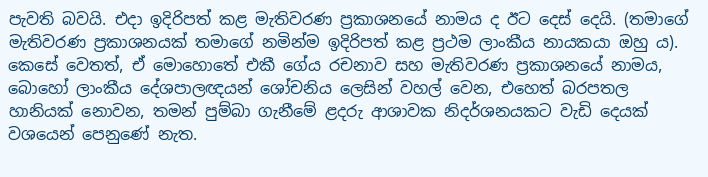පැවති බවයි. එදා ඉදිරිපත් කළ මැතිවරණ ප්‍රකාශනයේ නාමය ද ඊට දෙස් දෙයි. (තමාගේ මැතිවරණ ප්‍රකාශනයක් තමාගේ නමින්ම ඉදිරිපත් කළ ප්‍රථම ලාංකීය නායකයා ඔහු ය). කෙසේ වෙතත්, ඒ මොහොතේ එකී ගේය රචනාව සහ මැතිවරණ ප්‍රකාශනයේ නාමය, බොහෝ ලාංකීය දේශපාලඥයන් ශෝචනිය ලෙසින් වහල් වෙන, එහෙත් බරපතල හානියක් නොවන, තමන් පුම්බා ගැනීමේ ළදරු ආශාවක නිදර්ශනයකට වැඩි දෙයක් වශයෙන් පෙනුණේ නැත.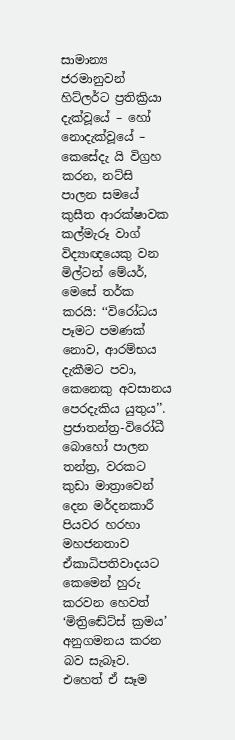සාමාන්‍ය ජරමානුවන් හිට්ලර්ට ප්‍රතික්‍රියා දැක්වූයේ – හෝ නොදැක්වූයේ – කෙසේදැ යි විග්‍රහ කරන, නට්සි පාලන සමයේ කුසීත ආරක්ෂාවක කල්මැරූ වාග් විද්‍යාඥයෙකු වන මිල්ටන් මේයර්, මෙසේ තර්ක කරයි: ‘‘විරෝධය පෑමට පමණක් නොව, ආරම්භය දැකීමට පවා, කෙනෙකු අවසානය පෙරදැකිය යුතුය’’. ප්‍රජාතන්ත්‍ර-විරෝධී බොහෝ පාලන තන්ත්‍ර, වරකට කුඩා මාත්‍රාවෙන් දෙන මර්දනකාරී පියවර හරහා මහජනතාව ඒකාධිපතිවාදයට කෙමෙන් හුරු කරවන හෙවත් ‘මිත්‍රිඬේට්ස් ක්‍රමය’ අනුගමනය කරන බව සැබෑව. එහෙත් ඒ සෑම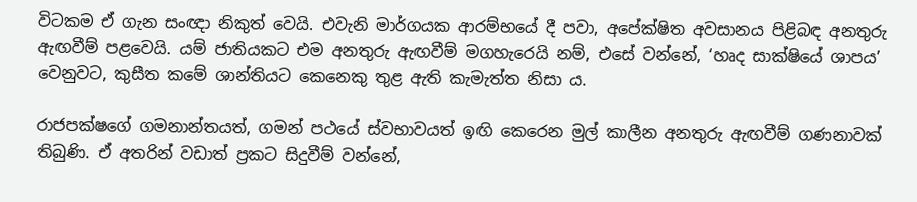විටකම ඒ ගැන සංඥා නිකුත් වෙයි. එවැනි මාර්ගයක ආරම්භයේ දී පවා, අපේක්ෂිත අවසානය පිළිබඳ අනතුරු ඇඟවීම් පළවෙයි. යම් ජාතියකට එම අනතුරු ඇඟවීම් මගහැරෙයි නම්, එසේ වන්නේ, ‘හෘද සාක්ෂියේ ශාපය’ වෙනුවට, කුසීත කමේ ශාන්තියට කෙනෙකු තුළ ඇති කැමැත්ත නිසා ය.

රාජපක්ෂගේ ගමනාන්තයත්, ගමන් පථයේ ස්වභාවයත් ඉඟි කෙරෙන මුල් කාලීන අනතුරු ඇඟවීම් ගණනාවක් තිබුණි. ඒ අතරින් වඩාත් ප්‍රකට සිදුවීම් වන්නේ,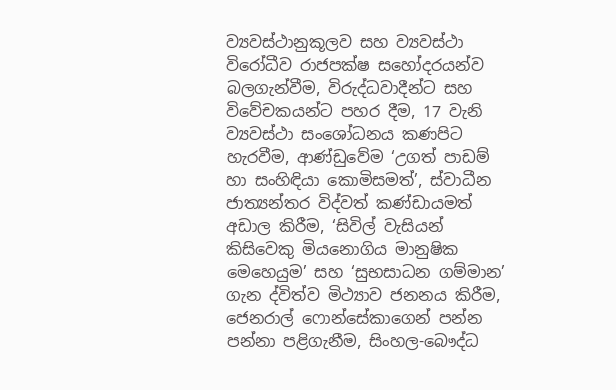ව්‍යවස්ථානුකූලව සහ ව්‍යවස්ථා විරෝධීව රාජපක්ෂ සහෝදරයන්ව බලගැන්වීම, විරුද්ධවාදීන්ට සහ විවේචකයන්ට පහර දීම, 17 වැනි ව්‍යවස්ථා සංශෝධනය කණපිට හැරවීම, ආණ්ඩුවේම ‘උගත් පාඩම් හා සංහිඳියා කොමිසමත්’, ස්වාධීන ජාත්‍යන්තර විද්වත් කණ්ඩායමත් අඩාල කිරීම, ‘සිවිල් වැසියන් කිසිවෙකු මියනොගිය මානුෂික මෙහෙයුම’ සහ ‘සුභසාධන ගම්මාන’ ගැන ද්විත්ව මිථ්‍යාව ජනනය කිරීම, ජෙනරාල් ෆොන්සේකාගෙන් පන්න පන්නා පළිගැනීම, සිංහල-බෞද්ධ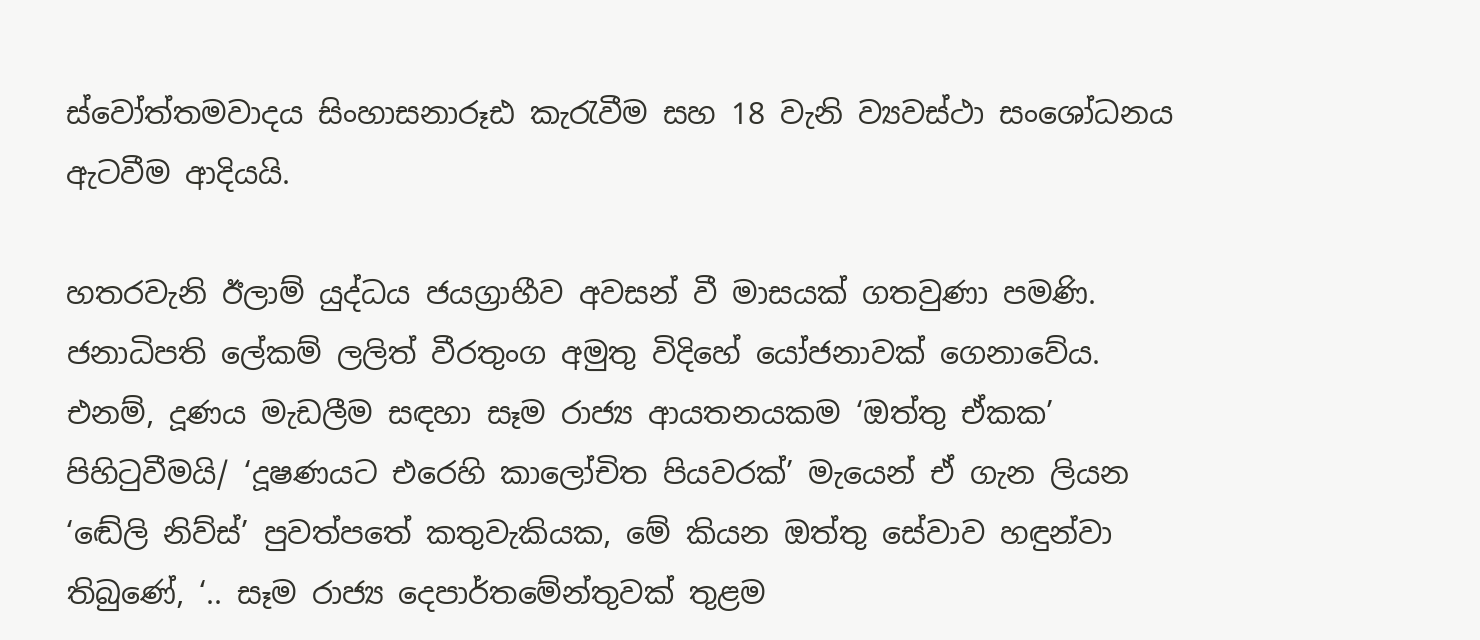ස්වෝත්තමවාදය සිංහාසනාරූඪ කැරැවීම සහ 18 වැනි ව්‍යවස්ථා සංශෝධනය ඇටවීම ආදියයි.

හතරවැනි ඊලාම් යුද්ධය ජයග්‍රාහීව අවසන් වී මාසයක් ගතවුණා පමණි. ජනාධිපති ලේකම් ලලිත් වීරතුංග අමුතු විදිහේ යෝජනාවක් ගෙනාවේය. එනම්, දූණය මැඩලීම සඳහා සෑම රාජ්‍ය ආයතනයකම ‘ඔත්තු ඒකක’ පිහිටුවීමයි/ ‘දූෂණයට එරෙහි කාලෝචිත පියවරක්’ මැයෙන් ඒ ගැන ලියන ‘ඬේලි නිව්ස්’ පුවත්පතේ කතුවැකියක, මේ කියන ඔත්තු සේවාව හඳුන්වා තිබුණේ, ‘.. සෑම රාජ්‍ය දෙපාර්තමේන්තුවක් තුළම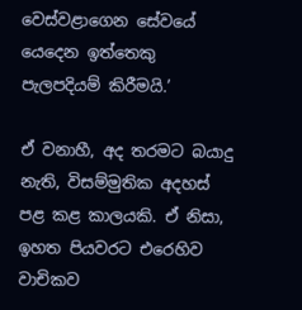වෙස්වළාගෙන සේවයේ යෙදෙන ඉත්තෙකු පැලපදියම් කිරීමයි.’

ඒ වනාහී, අද තරමට බයාදු නැති, විසම්මුතික අදහස් පළ කළ කාලයකි. ඒ නිසා, ඉහත පියවරට එරෙහිව වාචිකව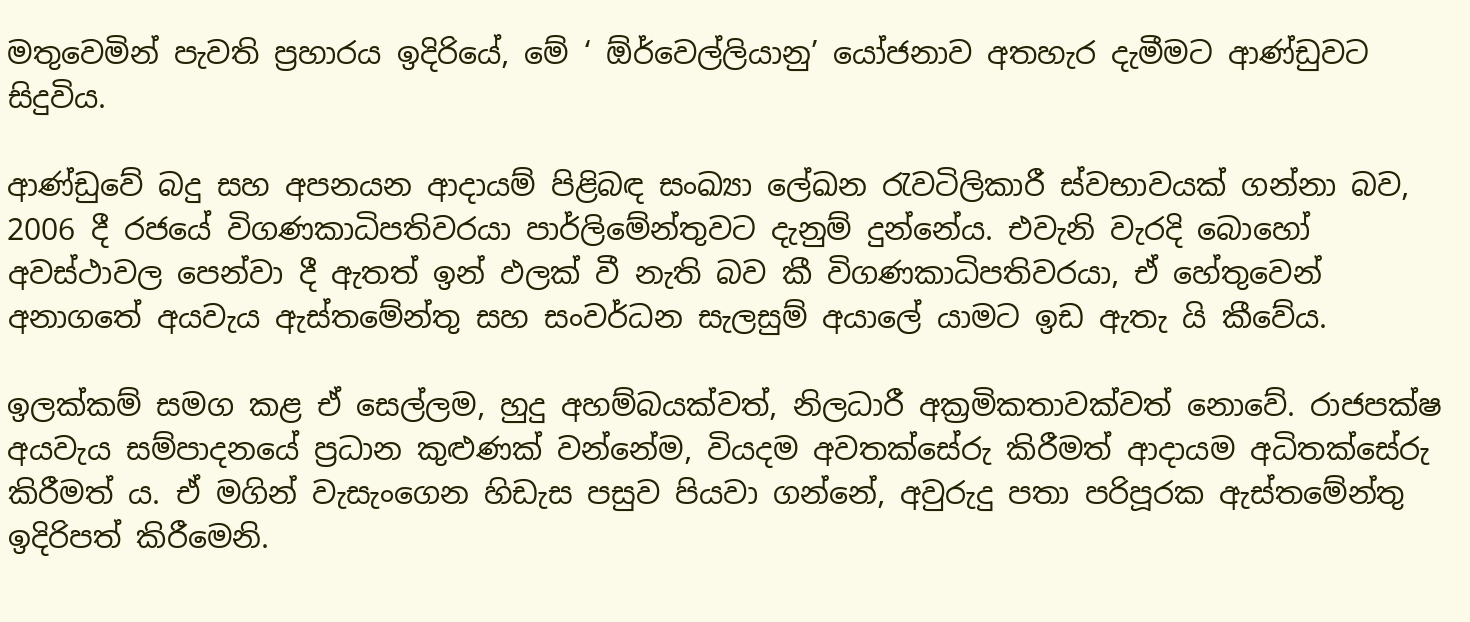මතුවෙමින් පැවති ප්‍රහාරය ඉදිරියේ, මේ ‘ ඕර්වෙල්ලියානු’ යෝජනාව අතහැර දැමීමට ආණ්ඩුවට සිදුවිය.

ආණ්ඩුවේ බදු සහ අපනයන ආදායම් පිළිබඳ සංඛ්‍යා ලේඛන රැවටිලිකාරී ස්වභාවයක් ගන්නා බව, 2006 දී රජයේ විගණකාධිපතිවරයා පාර්ලිමේන්තුවට දැනුම් දුන්නේය. එවැනි වැරදි බොහෝ අවස්ථාවල පෙන්වා දී ඇතත් ඉන් ඵලක් වී නැති බව කී විගණකාධිපතිවරයා, ඒ හේතුවෙන් අනාගතේ අයවැය ඇස්තමේන්තු සහ සංවර්ධන සැලසුම් අයාලේ යාමට ඉඩ ඇතැ යි කීවේය.

ඉලක්කම් සමග කළ ඒ සෙල්ලම, හුදු අහම්බයක්වත්, නිලධාරී අක්‍රමිකතාවක්වත් නොවේ. රාජපක්ෂ අයවැය සම්පාදනයේ ප්‍රධාන කුළුණක් වන්නේම, වියදම අවතක්සේරු කිරීමත් ආදායම අධිතක්සේරු කිරීමත් ය. ඒ මගින් වැසැංගෙන හිඩැස පසුව පියවා ගන්නේ, අවුරුදු පතා පරිපූරක ඇස්තමේන්තු ඉදිරිපත් කිරීමෙනි.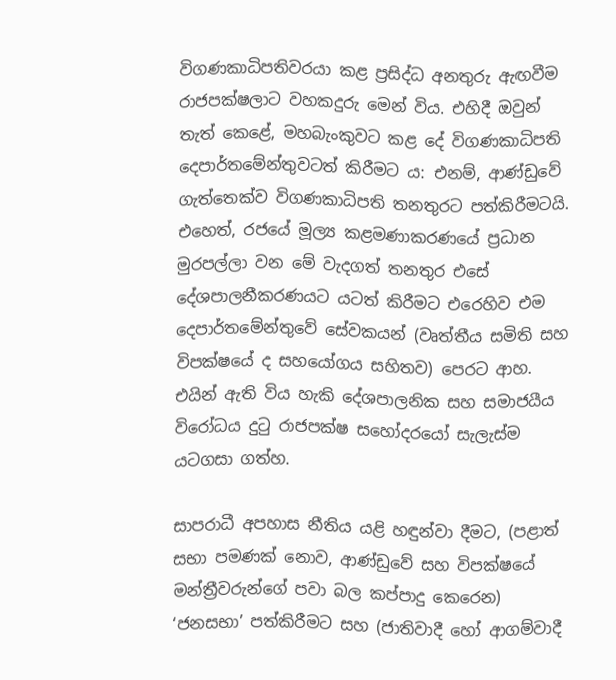විගණකාධිපතිවරයා කළ ප්‍රසිද්ධ අනතුරු ඇඟවීම රාජපක්ෂලාට වහකදුරු මෙන් විය. එහිදී ඔවුන් තැත් කෙළේ, මහබැංකුවට කළ දේ විගණකාධිපති දෙපාර්තමේන්තුවටත් කිරීමට ය: එනම්, ආණ්ඩුවේ ගැත්තෙක්ව විගණකාධිපති තනතුරට පත්කිරීමටයි. එහෙත්, රජයේ මූල්‍ය කළමණාකරණයේ ප්‍රධාන මුරපල්ලා වන මේ වැදගත් තනතුර එසේ දේශපාලනීකරණයට යටත් කිරීමට එරෙහිව එම දෙපාර්තමේන්තුවේ සේවකයන් (වෘත්තීය සමිති සහ විපක්ෂයේ ද සහයෝගය සහිතව) පෙරට ආහ. එයින් ඇති විය හැකි දේශපාලනික සහ සමාජයීය විරෝධය දුටු රාජපක්ෂ සහෝදරයෝ සැලැස්ම යටගසා ගත්හ.

සාපරාධී අපහාස නීතිය යළි හඳුන්වා දීමට, (පළාත් සභා පමණක් නොව, ආණ්ඩුවේ සහ විපක්ෂයේ මන්ත්‍රීවරුන්ගේ පවා බල කප්පාදු කෙරෙන) ‘ජනසභා’ පත්කිරීමට සහ (ජාතිවාදී හෝ ආගම්වාදී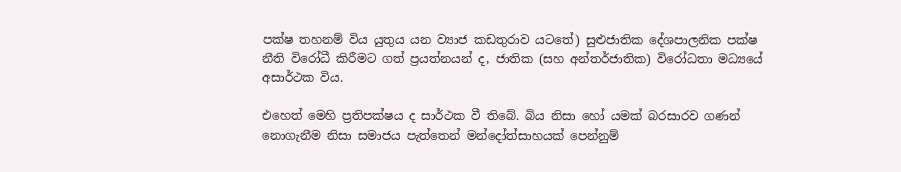පක්ෂ තහනම් විය යුතුය යන ව්‍යාජ කඩතුරාව යටතේ) සුළුජාතික දේශපාලනික පක්ෂ නීති විරෝධී කිරීමට ගත් ප්‍රයත්නයන් ද, ජාතික (සහ අන්තර්ජාතික) විරෝධතා මධ්‍යයේ අසාර්ථක විය.

එහෙත් මෙහි ප්‍රතිපක්ෂය ද සාර්ථක වී තිබේ. බිය නිසා හෝ යමක් බරසාරව ගණන් නොගැනීම නිසා සමාජය පැත්තෙන් මන්දෝත්සාහයක් පෙන්නුම්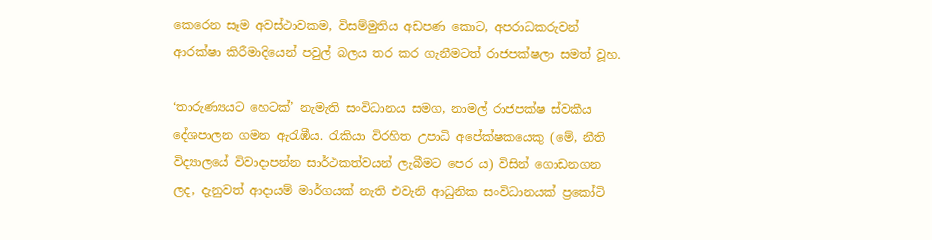කෙරෙන සෑම අවස්ථාවකම, විසම්මුතිය අඩපණ කොට, අපරාධකරුවන් ආරක්ෂා කිරීමාදියෙන් පවුල් බලය තර කර ගැනීමටත් රාජපක්ෂලා සමත් වූහ.

‘තාරුණ්‍යයට හෙටක්’ නැමැති සංවිධානය සමග, නාමල් රාජපක්ෂ ස්වකීය දේශපාලන ගමන ඇරැඹීය. රැකියා විරහිත උපාධි අපේක්ෂකයෙකු (මේ, නීති විද්‍යාලයේ විවාදාපන්න සාර්ථකත්වයන් ලැබීමට පෙර ය) විසින් ගොඩනගන ලද, දැනුවත් ආදායම් මාර්ගයක් නැති එවැනි ආධුනික සංවිධානයක් ප්‍රකෝටි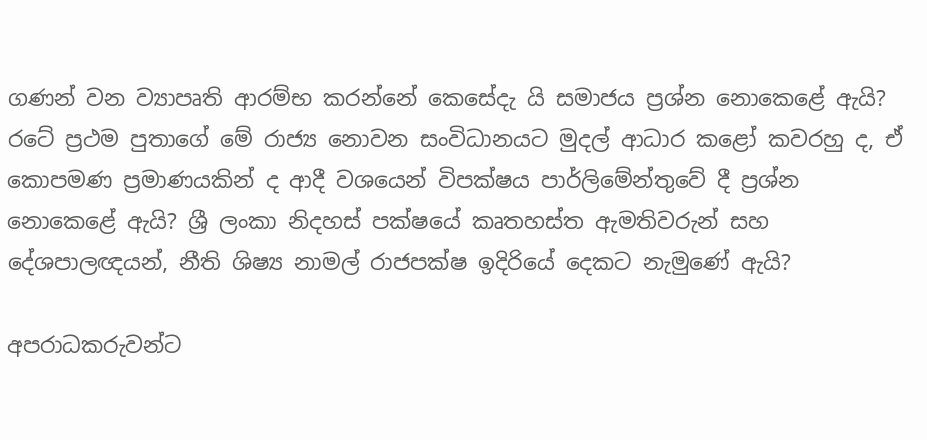ගණන් වන ව්‍යාපෘති ආරම්භ කරන්නේ කෙසේදැ යි සමාජය ප්‍රශ්න නොකෙළේ ඇයි? රටේ ප්‍රථම පුතාගේ මේ රාජ්‍ය නොවන සංවිධානයට මුදල් ආධාර කළෝ කවරහු ද, ඒ කොපමණ ප්‍රමාණයකින් ද ආදී වශයෙන් විපක්ෂය පාර්ලිමේන්තුවේ දී ප්‍රශ්න නොකෙළේ ඇයි? ශ්‍රී ලංකා නිදහස් පක්ෂයේ කෘතහස්ත ඇමතිවරුන් සහ දේශපාලඥයන්, නීති ශිෂ්‍ය නාමල් රාජපක්ෂ ඉදිරියේ දෙකට නැමුණේ ඇයි?

අපරාධකරුවන්ට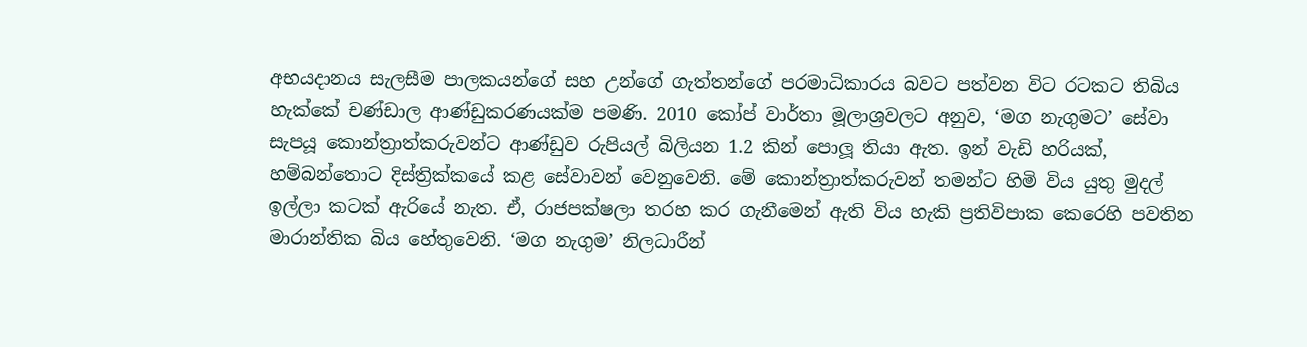අභයදානය සැලසීම පාලකයන්ගේ සහ උන්ගේ ගැත්තන්ගේ පරමාධිකාරය බවට පත්වන විට රටකට තිබිය හැක්කේ චණ්ඩාල ආණ්ඩුකරණයක්ම පමණි. 2010 කෝප් වාර්තා මූලාශ්‍රවලට අනුව, ‘මග නැගුමට’ සේවා සැපයූ කොන්ත්‍රාත්කරුවන්ට ආණ්ඩුව රුපියල් බිලියන 1.2 කින් පොලූ තියා ඇත. ඉන් වැඩි හරියක්, හම්බන්තොට දිස්ත්‍රික්කයේ කළ සේවාවන් වෙනුවෙනි. මේ කොන්ත්‍රාත්කරුවන් තමන්ට හිමි විය යුතු මුදල් ඉල්ලා කටක් ඇරියේ නැත. ඒ, රාජපක්ෂලා තරහ කර ගැනීමෙන් ඇති විය හැකි ප්‍රතිවිපාක කෙරෙහි පවතින මාරාන්තික බිය හේතුවෙනි. ‘මග නැගුම’ නිලධාරීන්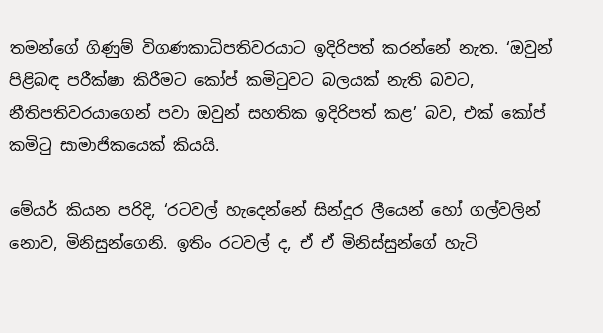තමන්ගේ ගිණුම් විගණකාධිපතිවරයාට ඉදිරිපත් කරන්නේ නැත. ‘ඔවුන් පිළිබඳ පරීක්ෂා කිරීමට කෝප් කමිටුවට බලයක් නැති බවට, නීතිපතිවරයාගෙන් පවා ඔවුන් සහතික ඉදිරිපත් කළ’ බව, එක් කෝප් කමිටු සාමාජිකයෙක් කියයි.

මේයර් කියන පරිදි, ‘රටවල් හැදෙන්නේ සින්දූර ලීයෙන් හෝ ගල්වලින් නොව, මිනිසුන්ගෙනි. ඉතිං රටවල් ද, ඒ ඒ මිනිස්සුන්ගේ හැටි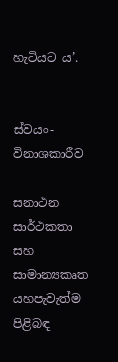හැටියට ය’.


ස්වයං-විනාශකාරීව

සනාථන සාර්ථකතා සහ සාමාන්‍යකෘත යහපැවැත්ම පිළිබඳ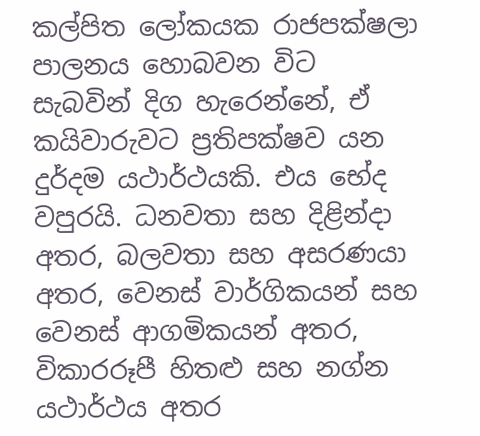කල්පිත ලෝකයක රාජපක්ෂලා පාලනය හොබවන විට සැබවින් දිග හැරෙන්නේ, ඒ කයිවාරුවට ප්‍රතිපක්ෂව යන දුර්දම යථාර්ථයකි. එය භේද වපුරයි. ධනවතා සහ දිළින්දා අතර, බලවතා සහ අසරණයා අතර, වෙනස් වාර්ගිකයන් සහ වෙනස් ආගමිකයන් අතර, විකාරරූපී හිතළු සහ නග්න යථාර්ථය අතර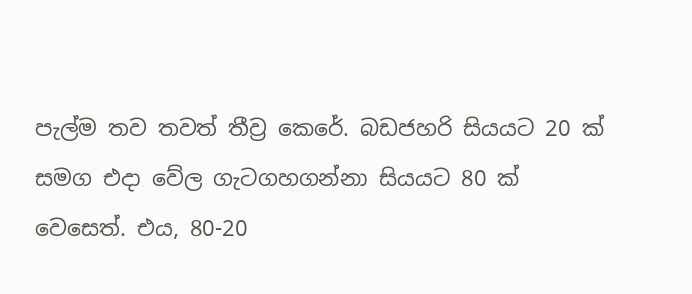පැල්ම තව තවත් තීව්‍ර කෙරේ. බඩජහරි සියයට 20 ක් සමග එදා වේල ගැටගහගන්නා සියයට 80 ක් වෙසෙත්. එය, 80-20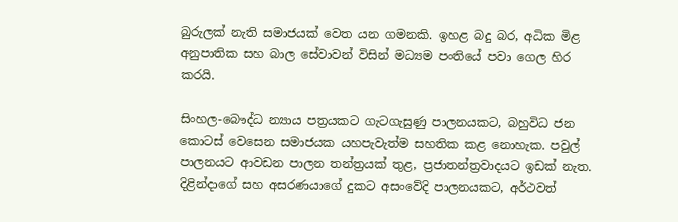බුරුලක් නැති සමාජයක් වෙත යන ගමනකි. ඉහළ බදු බර, අධික මිළ අනුපාතික සහ බාල සේවාවන් විසින් මධ්‍යම පංතියේ පවා ගෙල හිර කරයි.

සිංහල-බෞද්ධ න්‍යාය පත්‍රයකට ගැටගැසුණු පාලනයකට, බහුවිධ ජන කොටස් වෙසෙන සමාජයක යහපැවැත්ම සහතික කළ නොහැක. පවුල් පාලනයට ආවඩන පාලන තන්ත්‍රයක් තුළ, ප්‍රජාතන්ත්‍රවාදයට ඉඩක් නැත. දිළින්දාගේ සහ අසරණයාගේ දුකට අසංවේදි පාලනයකට, අර්ථවත්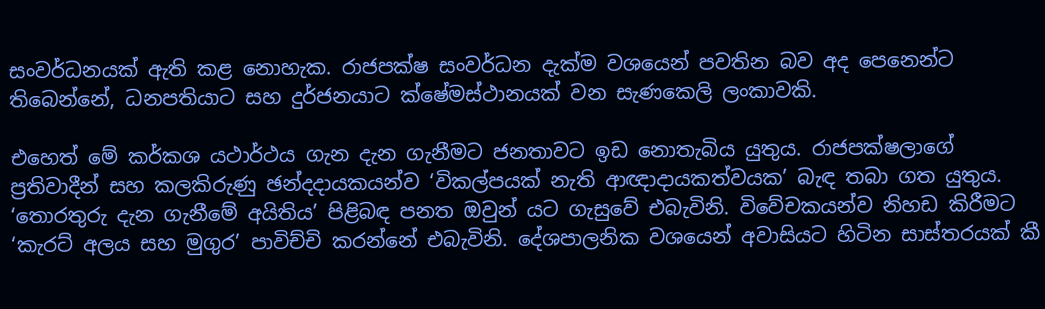සංවර්ධනයක් ඇති කළ නොහැක. රාජපක්ෂ සංවර්ධන දැක්ම වශයෙන් පවතින බව අද පෙනෙන්ට තිබෙන්නේ, ධනපතියාට සහ දුර්ජනයාට ක්ෂේමස්ථානයක් වන සැණකෙලි ලංකාවකි.

එහෙත් මේ කර්කශ යථාර්ථය ගැන දැන ගැනීමට ජනතාවට ඉඩ නොතැබිය යුතුය. රාජපක්ෂලාගේ ප්‍රතිවාදීන් සහ කලකිරුණු ඡන්දදායකයන්ව ‘විකල්පයක් නැති ආඥාදායකත්වයක’ බැඳ තබා ගත යුතුය. ‘තොරතුරු දැන ගැනීමේ අයිතිය’ පිළිබඳ පනත ඔවුන් යට ගැසුවේ එබැවිනි. විවේචකයන්ව නිහඩ කිරීමට ‘කැරට් අලය සහ මුගුර’ පාවිච්චි කරන්නේ එබැවිනි. දේශපාලනික වශයෙන් අවාසියට හිටින සාස්තරයක් කී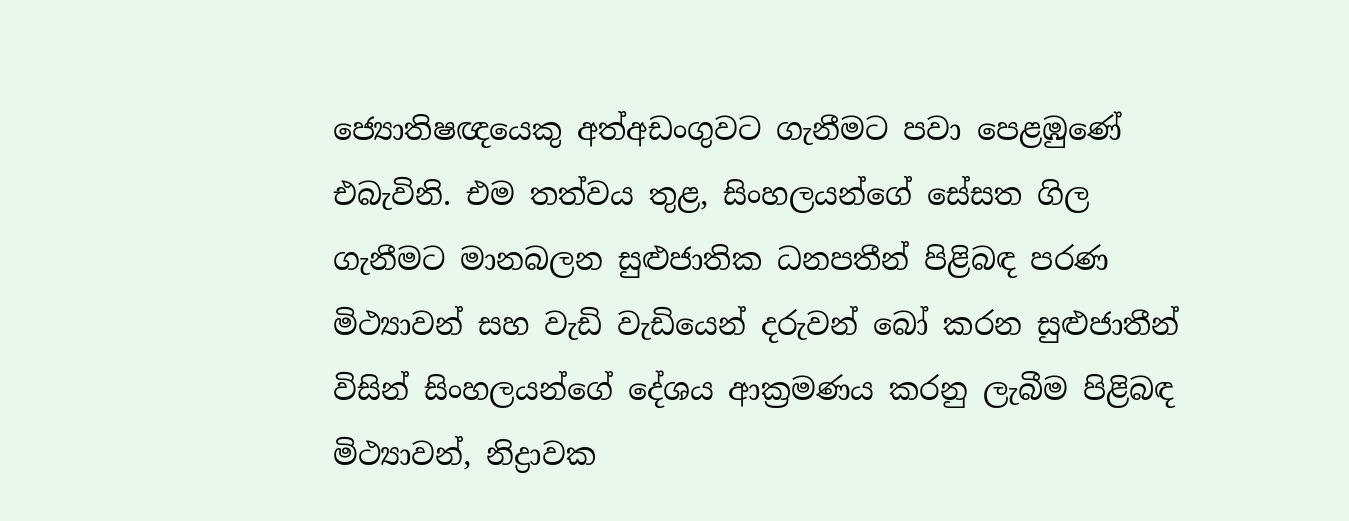ජ්‍යොතිෂඥයෙකු අත්අඩංගුවට ගැනීමට පවා පෙළඹුණේ එබැවිනි. එම තත්වය තුළ, සිංහලයන්ගේ සේසත ගිල ගැනීමට මානබලන සුළුජාතික ධනපතීන් පිළිබඳ පරණ මිථ්‍යාවන් සහ වැඩි වැඩියෙන් දරුවන් බෝ කරන සුළුජාතීන් විසින් සිංහලයන්ගේ දේශය ආක්‍රමණය කරනු ලැබීම පිළිබඳ මිථ්‍යාවන්, නිද්‍රාවක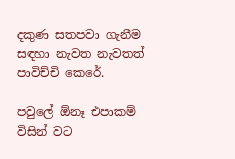දකුණ සතපවා ගැනීම සඳහා නැවත නැවතත් පාවිච්චි කෙරේ.

පවුලේ ඕනෑ එපාකම් විසින් වට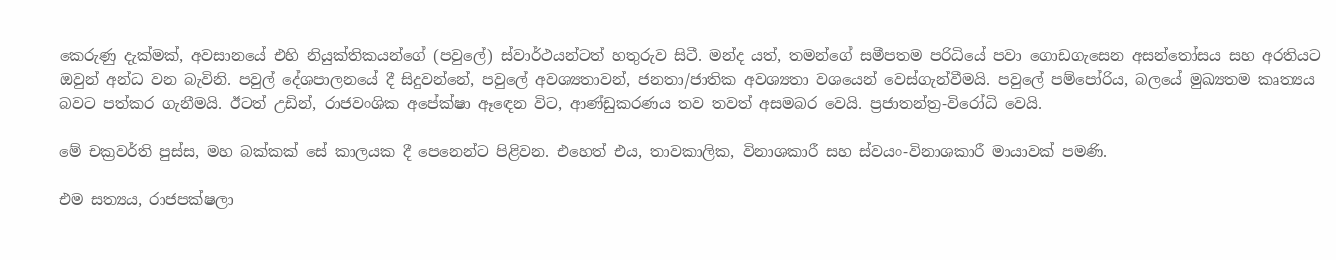කෙරුණු දැක්මක්, අවසානයේ එහි නියුක්තිකයන්ගේ (පවුලේ) ස්වාර්ථයන්ටත් හතුරුව සිටී. මන්ද යත්, තමන්ගේ සමීපතම පරිධියේ පවා ගොඩගැසෙන අසන්තෝසය සහ අරතියට ඔවුන් අන්ධ වන බැවිනි. පවුල් දේශපාලනයේ දී සිදුවන්නේ, පවුලේ අවශ්‍යතාවන්, ජනතා/ජාතික අවශ්‍යතා වශයෙන් වෙස්ගැන්වීමයි. පවුලේ පම්පෝරිය, බලයේ මුඛ්‍යතම කෘත්‍යය බවට පත්කර ගැනීමයි. ඊටත් උඩින්, රාජවංශික අපේක්ෂා ඈඳෙන විට, ආණ්ඩුකරණය තව තවත් අසමබර වෙයි. ප්‍රජාතන්ත්‍ර-විරෝධි වෙයි.

මේ චක්‍රවර්ති පුස්ස, මහ බක්කක් සේ කාලයක දී පෙනෙන්ට පිළිවන. එහෙත් එය, තාවකාලික, විනාශකාරී සහ ස්වයං-විනාශකාරී මායාවක් පමණි.

එම සත්‍යය, රාජපක්ෂලා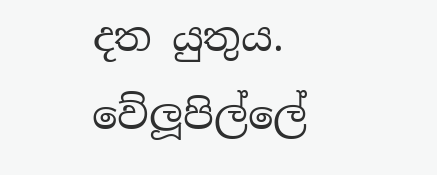දත යුතුය. වේලූපිල්ලේ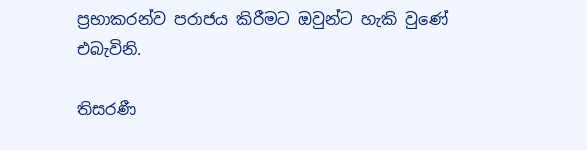ප්‍රභාකරන්ව පරාජය කිරීමට ඔවුන්ට හැකි වුණේ එබැවිනි.

තිසරණී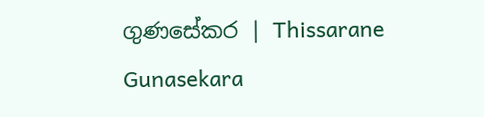ගුණසේකර | Thissarane Gunasekara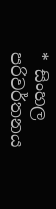* සිංහල පරිවර්තනය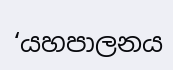‘යහපාලනය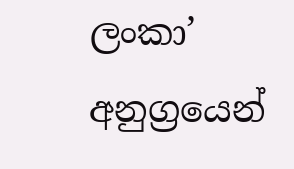ලංකා’ අනුග්‍රයෙන්